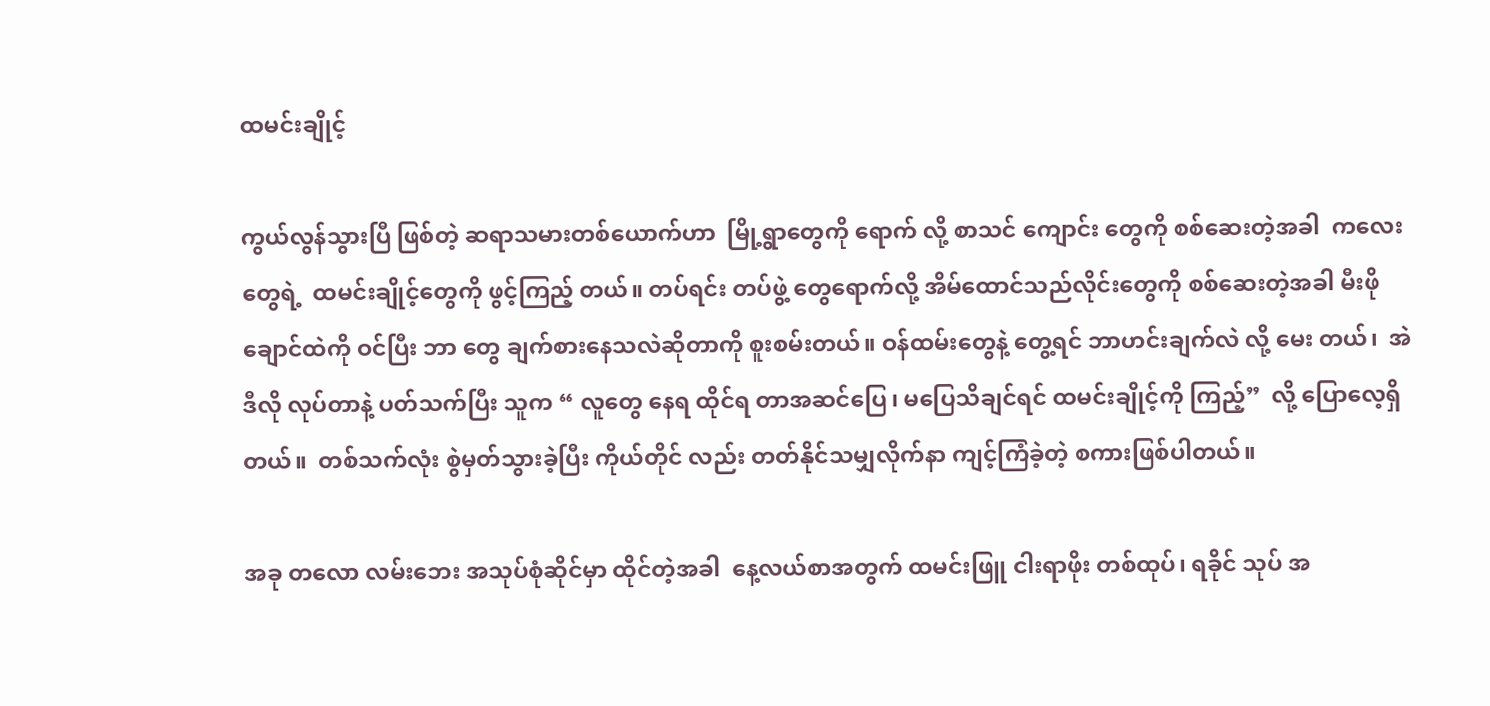ထမင်းချိုင့်

ကွယ်လွန်သွားပြီ ဖြစ်တဲ့ ဆရာသမားတစ်ယောက်ဟာ  မြို့ရွာတွေကို ရောက် လို့ စာသင် ကျောင်း တွေကို စစ်ဆေးတဲ့အခါ  ကလေးတွေရဲ့  ထမင်းချိုင့်တွေကို ဖွင့်ကြည့် တယ်။ တပ်ရင်း တပ်ဖွဲ့ တွေရောက်လို့ အိမ်ထောင်သည်လိုင်းတွေကို စစ်ဆေးတဲ့အခါ မီးဖိုချောင်ထဲကို ဝင်ပြီး ဘာ တွေ ချက်စားနေသလဲဆိုတာကို စူးစမ်းတယ်။ ဝန်ထမ်းတွေနဲ့ တွေ့ရင် ဘာဟင်းချက်လဲ လို့ မေး တယ်၊  အဲဒီလို လုပ်တာနဲ့ ပတ်သက်ပြီး သူက “ လူတွေ နေရ ထိုင်ရ တာအဆင်ပြေ၊ မပြေသိချင်ရင် ထမင်းချိုင့်ကို ကြည့်”  လို့ ပြောလေ့ရှိတယ်။  တစ်သက်လုံး စွဲမှတ်သွားခဲ့ပြီး ကိုယ်တိုင် လည်း တတ်နိုင်သမျှလိုက်နာ ကျင့်ကြံခဲ့တဲ့ စကားဖြစ်ပါတယ်။

အခု တလော လမ်းဘေး အသုပ်စုံဆိုင်မှာ ထိုင်တဲ့အခါ  နေ့လယ်စာအတွက် ထမင်းဖြူ ငါးရာဖိုး တစ်ထုပ်၊ ရခိုင် သုပ် အ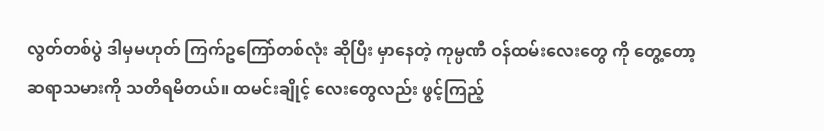လွတ်တစ်ပွဲ ဒါမှမဟုတ် ကြက်ဥကြော်တစ်လုံး ဆိုပြီး မှာနေတဲ့ ကုမ္ပဏီ ဝန်ထမ်းလေးတွေ ကို တွေ့တော့ ဆရာသမားကို သတိရမိတယ်။ ထမင်းချိုင့် လေးတွေလည်း ဖွင့်ကြည့်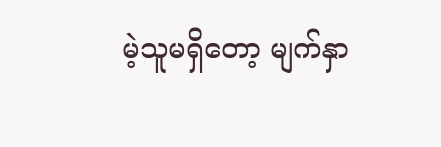မဲ့သူမရှိတော့ မျက်နှာ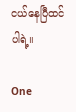ငယ်နေပြီထင်ပါရဲ့။

One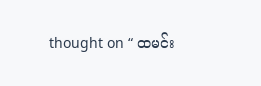thought on “ ထမင်း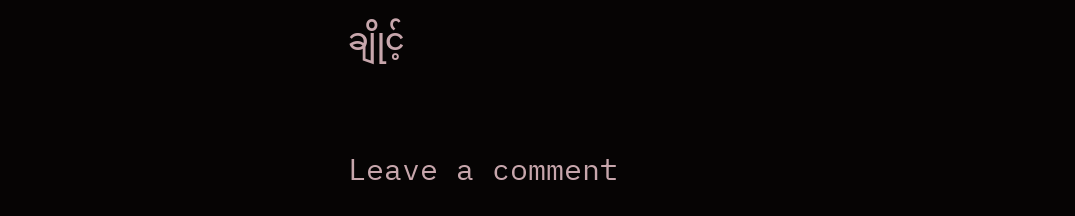ချိုင့်

Leave a comment